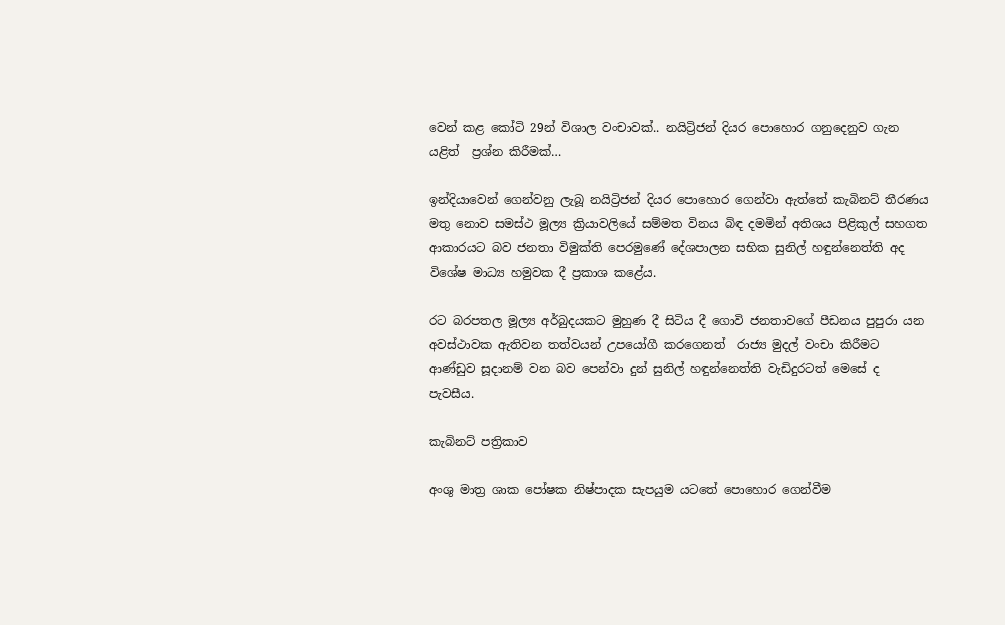වෙන් කළ කෝටි 29න් විශාල වංචාවක්.. නයිට්‍රිජන් දියර පොහොර ගනුදෙනුව ගැන යළිත්  ප්‍රශ්න කිරීමක්…

ඉන්දියාවෙන් ගෙන්වනු ලැබූ නයිට්‍රිජන් දියර පොහොර ගෙන්වා ඇත්තේ කැබිනට් තීරණය මතු නොව සමස්ථ මූල්‍ය ක්‍රියාවලියේ සම්මත විනය බිඳ දමමින් අතිශය පිළිකුල් සහගත ආකාරයට බව ජනතා විමුක්ති පෙරමුණේ දේශපාලන සභික සුනිල් හඳුන්නෙත්ති අද විශේෂ මාධ්‍ය හමුවක දී ප්‍රකාශ කළේය.

රට බරපතල මූල්‍ය අර්බුදයකට මුහුණ දී සිටිය දී ගොවි ජනතාවගේ පීඩනය පුපුරා යන අවස්ථාවක ඇතිවන තත්වයන් උපයෝගී කරගෙනත්  රාජ්‍ය මුදල් වංචා කිරීමට ආණ්ඩුව සූදානම් වන බව පෙන්වා දුන් සුනිල් හඳුන්නෙත්ති වැඩිදුරටත් මෙසේ ද පැවසීය.

කැබිනට් පත්‍රිකාව

අංශු මාත්‍ර ශාක පෝෂක නිෂ්පාදක සැපයුම යටතේ පොහොර ගෙන්වීම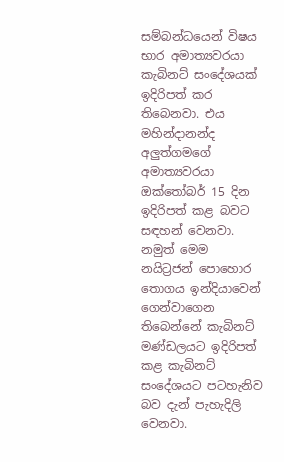සම්බන්ධයෙන් විෂය භාර අමාත්‍යවරයා කැබිනට් සංදේශයක් ඉදිරිපත් කර තිබෙනවා. එය මහින්දානන්ද අලුත්ගමගේ අමාත්‍යවරයා ඔක්තෝබර් 15 දින ඉදිරිපත් කළ බවට සඳහන් වෙනවා. නමුත් මෙම නයිට්‍රජන් පොහොර තොගය ඉන්දියාවෙන් ගෙන්වාගෙන තිබෙන්නේ කැබිනට් මණ්ඩලයට ඉදිරිපත් කළ කැබිනට් සංදේශයට පටහැනිව බව දැන් පැහැදිලි වෙනවා.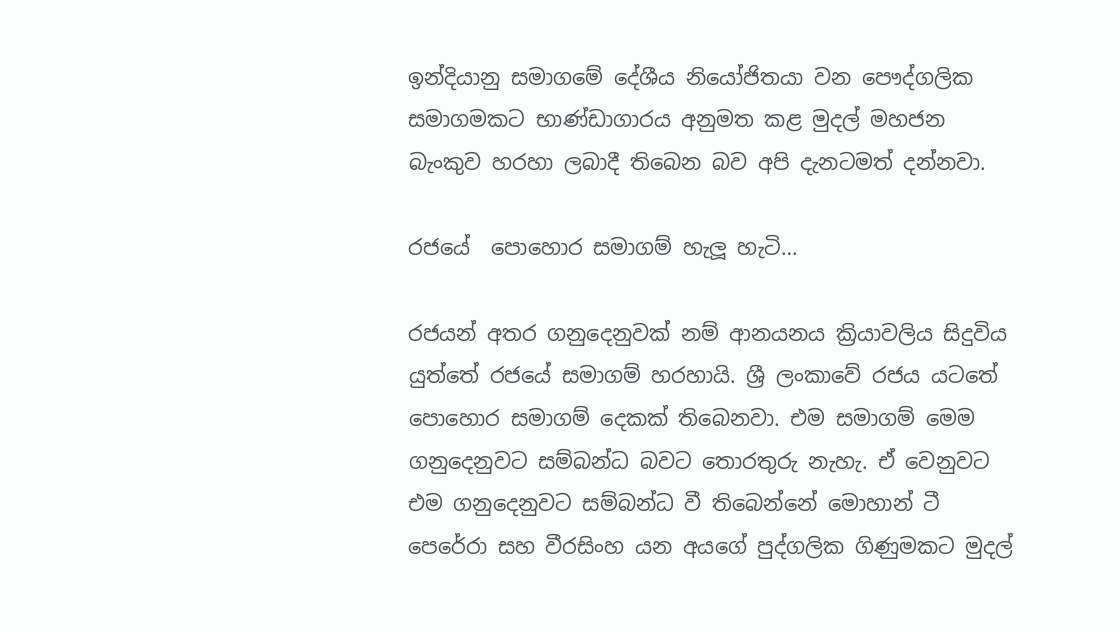ඉන්දියානු සමාගමේ දේශීය නියෝජිතයා වන පෞද්ගලික සමාගමකට භාණ්ඩාගාරය අනුමත කළ මුදල් මහජන බැංකුව හරහා ලබාදී තිබෙන බව අපි දැනටමත් දන්නවා.

රජයේ  පොහොර සමාගම් හැලූ හැටි…

රජයන් අතර ගනුදෙනුවක් නම් ආනයනය ක්‍රියාවලිය සිදුවිය යුත්තේ රජයේ සමාගම් හරහායි. ශ්‍රී ලංකාවේ රජය යටතේ පොහොර සමාගම් දෙකක් තිබෙනවා. එම සමාගම් මෙම ගනුදෙනුවට සම්බන්ධ බවට තොරතුරු නැහැ. ඒ වෙනුවට එම ගනුදෙනුවට සම්බන්ධ වී තිබෙන්නේ මොහාන් ටී පෙරේරා සහ වීරසිංහ යන අයගේ පුද්ගලික ගිණුමකට මුදල්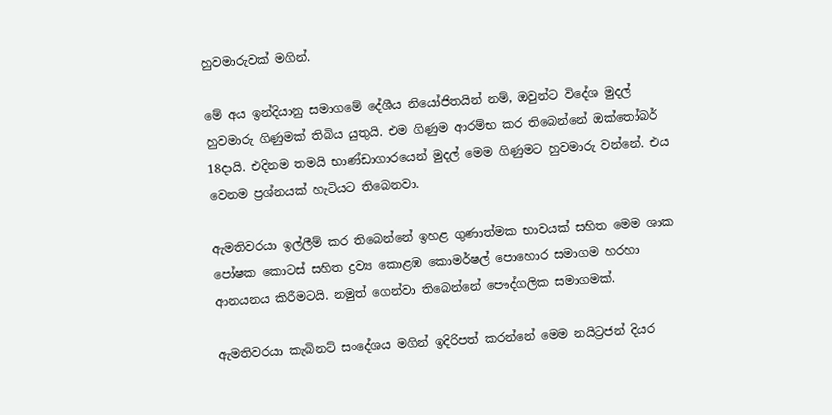හුවමාරුවක් මගින්.

මේ අය ඉන්දියානු සමාගමේ දේශීය නියෝජිතයින් නම්, ඔවුන්ට විදේශ මුදල් හුවමාරු ගිණුමක් තිබිය යුතුයි. එම ගිණුම ආරම්භ කර තිබෙන්නේ ඔක්තෝබර් 18දායි. එදිනම තමයි භාණ්ඩාගාරයෙන් මුදල් මෙම ගිණුමට හුවමාරු වන්නේ. එය වෙනම ප්‍රශ්නයක් හැටියට තිබෙනවා.

ඇමතිවරයා ඉල්ලීම් කර තිබෙන්නේ ඉහළ ගුණාත්මක භාවයක් සහිත මෙම ශාක පෝෂක කොටස් සහිත ද්‍රව්‍ය කොළඹ කොමර්ෂල් පොහොර සමාගම හරහා ආනයනය කිරීමටයි. නමුත් ගෙන්වා තිබෙන්නේ පෞද්ගලික සමාගමක්.

ඇමතිවරයා කැබිනට් සංදේශය මගින් ඉදිරිපත් කරන්නේ මෙම නයිට්‍රජන් දියර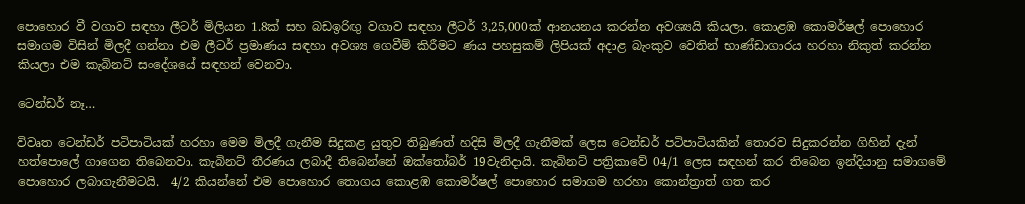පොහොර වී වගාව සඳහා ලීටර් මිලියන 1.8ක් සහ බඩඉරිඟු වගාව සඳහා ලීටර් 3,25,000ක් ආනයනය කරන්න අවශ්‍යයි කියලා. කොළඹ කොමර්ෂල් පොහොර සමාගම විසින් මිලදී ගන්නා එම ලීටර් ප්‍රමාණය සඳහා අවශ්‍ය ගෙවීම් කිරීමට ණය පහසුකම් ලිපියක් අදාළ බැංකුව වෙතින් භාණ්ඩාගාරය හරහා නිකුත් කරන්න කියලා එම කැබිනට් සංදේශයේ සඳහන් වෙනවා.

ටෙන්ඩර් නෑ…

විවෘත ටෙන්ඩර් පටිපාටියක් හරහා මෙම මිලදී ගැනීම සිදුකළ යුතුව තිබුණත් හදිසි මිලදී ගැනීමක් ලෙස ටෙන්ඩර් පටිපාටියකින් තොරව සිදුකරන්න ගිහින් දැන් හත්පොලේ ගාගෙන තිබෙනවා. කැබිනට් තීරණය ලබාදී තිබෙන්නේ ඔක්තෝබර් 19වැනිදායි. කැබිනට් පත්‍රිකාවේ 04/1 ලෙස සඳහන් කර තිබෙන ඉන්දියානු සමාගමේ පොහොර ලබාගැනීමටයි.  4/2 කියන්නේ එම පොහොර තොගය කොළඹ කොමර්ෂල් පොහොර සමාගම හරහා කොන්ත්‍රාත් ගත කර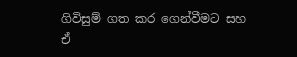ගිවිසුම් ගත කර ගෙන්වීමට සහ ඒ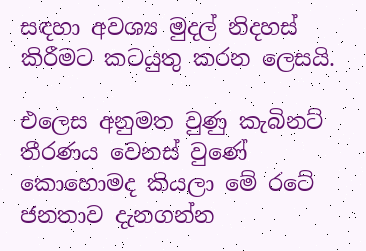සඳහා අවශ්‍ය මුදල් නිදහස් කිරීමට කටයුතු කරන ලෙසයි.

එලෙස අනුමත වුණු කැබිනට් තීරණය වෙනස් වුණේ කොහොමද කියලා මේ රටේ ජනතාව දැනගන්න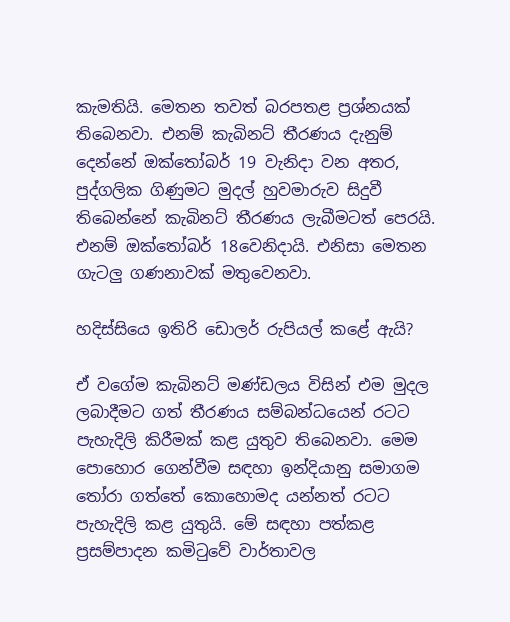කැමතියි. මෙතන තවත් බරපතළ ප්‍රශ්නයක් තිබෙනවා. එනම් කැබිනට් තීරණය දැනුම් දෙන්නේ ඔක්තෝබර් 19 වැනිදා වන අතර, පුද්ගලික ගිණුමට මුදල් හුවමාරුව සිදුවී තිබෙන්නේ කැබිනට් තීරණය ලැබීමටත් පෙරයි. එනම් ඔක්තෝබර් 18වෙනිදායි. එනිසා මෙතන ගැටලු ගණනාවක් මතුවෙනවා.

හදිස්සියෙ ඉතිරි ඩොලර් රුපියල් කළේ ඇයි?

ඒ වගේම කැබිනට් මණ්ඩලය විසින් එම මුදල ලබාදීමට ගත් තීරණය සම්බන්ධයෙන් රටට පැහැදිලි කිරීමක් කළ යුතුව තිබෙනවා. මෙම පොහොර ගෙන්වීම සඳහා ඉන්දියානු සමාගම තෝරා ගත්තේ කොහොමද යන්නත් රටට පැහැදිලි කළ යුතුයි. මේ සඳහා පත්කළ ප්‍රසම්පාදන කමිටුවේ වාර්තාවල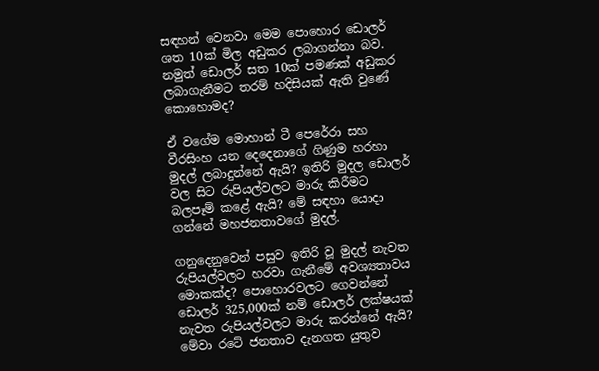සඳහන් වෙනවා මෙම පොහොර ඩොලර් ශත 10ක් මිල අඩුකර ලබාගන්නා බව. නමුත් ඩොලර් සත 10ක් පමණක් අඩුකර ලබාගැනීමට තරම් හදිසියක් ඇති වුණේ කොහොමද?

ඒ වගේම මොහාන් ටී පෙරේරා සහ වීරසිංහ යන දෙදෙනාගේ ගිණුම හරහා මුදල් ලබාදුන්නේ ඇයි? ඉතිරි මුදල ඩොලර් වල සිට රුපියල්වලට මාරු කිරීමට බලපෑම් කළේ ඇයි? මේ සඳහා යොදා ගන්නේ මහජනතාවගේ මුදල්.

ගනුදෙනුවෙන් පසුව ඉතිරි වූ මුදල් නැවත රුපියල්වලට හරවා ගැනීමේ අවශ්‍යතාවය මොකක්ද? පොහොරවලට ගෙවන්නේ ඩොලර් 325,000ක් නම් ඩොලර් ලක්ෂයක් නැවත රුපියල්වලට මාරු කරන්නේ ඇයි? මේවා රටේ ජනතාව දැනගත යුතුව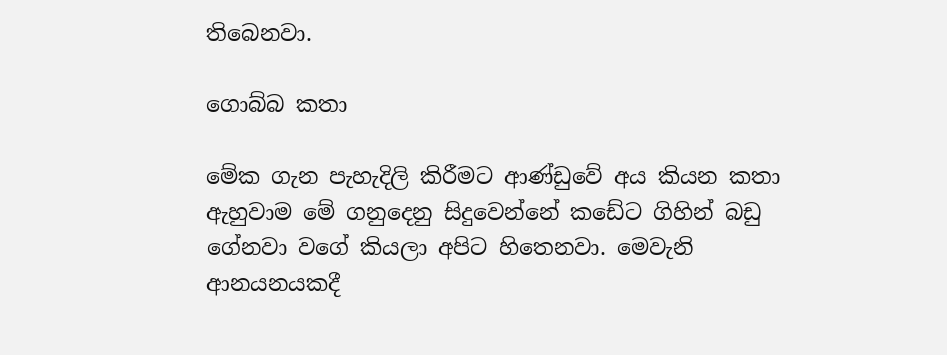තිබෙනවා.

ගොබ්බ කතා

මේක ගැන පැහැදිලි කිරීමට ආණ්ඩුවේ අය කියන කතා ඇහුවාම මේ ගනුදෙනු සිදුවෙන්නේ කඩේට ගිහින් බඩු ගේනවා වගේ කියලා අපිට හිතෙනවා. මෙවැනි ආනයනයකදී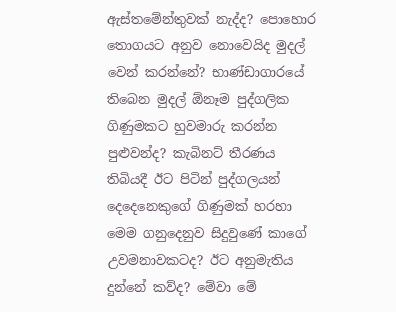ඇස්තමේන්තුවක් නැද්ද? පොහොර තොගයට අනුව නොවෙයිද මුදල් වෙන් කරන්නේ? භාණ්ඩාගාරයේ තිබෙන මුදල් ඕනෑම පුද්ගලික ගිණුමකට හුවමාරු කරන්න පුළුවන්ද? කැබිනට් තීරණය තිබියදී ඊට පිටින් පුද්ගලයන් දෙදෙනෙකුගේ ගිණුමක් හරහා මෙම ගනුදෙනුව සිදුවුණේ කාගේ උවමනාවකටද? ඊට අනුමැතිය දුන්නේ කව්ද? මේවා මේ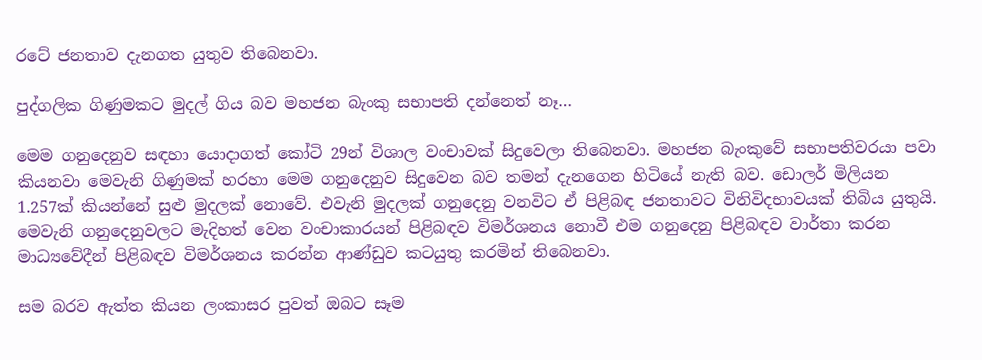රටේ ජනතාව දැනගත යුතුව තිබෙනවා.

පුද්ගලික ගිණුමකට මුදල් ගිය බව මහජන බැංකු සභාපති දන්නෙත් නෑ…

මෙම ගනුදෙනුව සඳහා යොදාගත් කෝටි 29න් විශාල වංචාවක් සිදුවෙලා තිබෙනවා. මහජන බැංකුවේ සභාපතිවරයා පවා කියනවා මෙවැනි ගිණුමක් හරහා මෙම ගනුදෙනුව සිදුවෙන බව තමන් දැනගෙන හිටියේ නැති බව. ඩොලර් මිලියන 1.257ක් කියන්නේ සුළු මුදලක් නොවේ. එවැනි මුදලක් ගනුදෙනු වනවිට ඒ පිළිබඳ ජනතාවට විනිවිදභාවයක් තිබිය යුතුයි. මෙවැනි ගනුදෙනුවලට මැදිහත් වෙන වංචාකාරයන් පිළිබඳව විමර්ශනය නොවී එම ගනුදෙනු පිළිබඳව වාර්තා කරන මාධ්‍යවේදීන් පිළිබඳව විමර්ශනය කරන්න ආණ්ඩුව කටයුතු කරමින් තිබෙනවා.

සම බරව ඇත්ත කියන ලංකාසර පුවත් ඔබට සෑම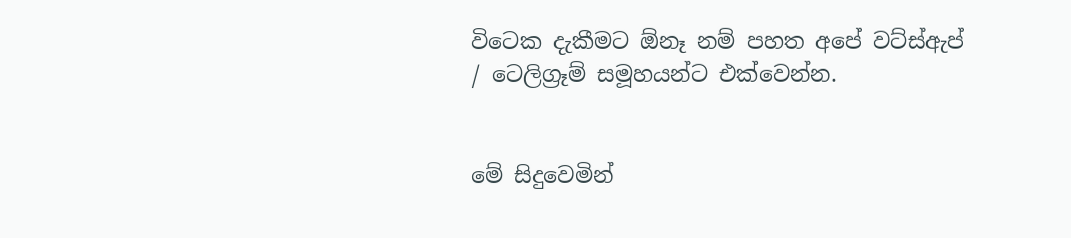විටෙක දැකීමට ඕනෑ නම් පහත අපේ වට්ස්ඇප් / ටෙලිග්‍රෑම් සමූහයන්ට එක්වෙන්න.


මේ සිදුවෙමින්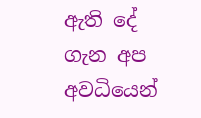ඇති දේ ගැන අප අවධියෙන්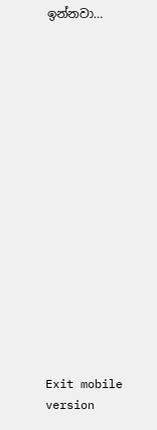ඉන්නවා…

















Exit mobile version